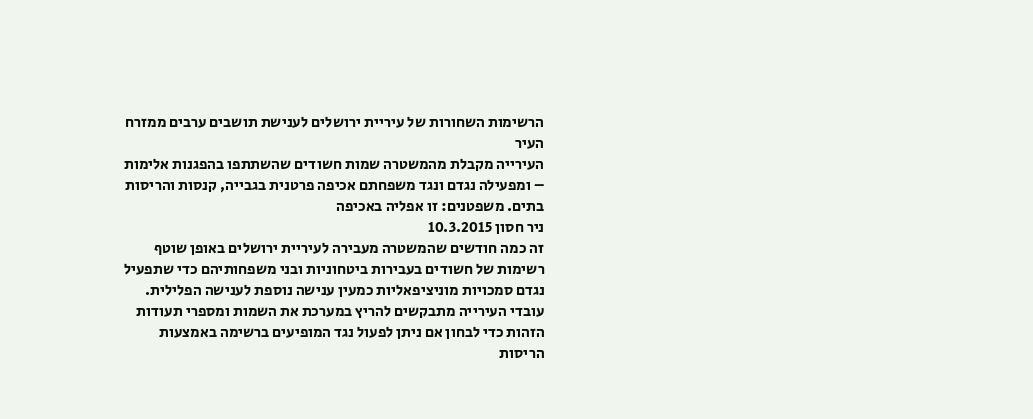הרשימות השחורות של עיריית ירושלים לענישת תושבים ערבים ממזרח העיר
העירייה מקבלת מהמשטרה שמות חשודים שהשתתפו בהפגנות אלימות – ומפעילה נגדם ונגד משפחתם אכיפה פרטנית בגבייה, קנסות והריסות בתים. משפטנים: זו אפליה באכיפה
ניר חסון 10.3.2015
זה כמה חודשים שהמשטרה מעבירה לעיריית ירושלים באופן שוטף רשימות של חשודים בעבירות ביטחוניות ובני משפחותיהם כדי שתפעיל נגדם סמכויות מוניציפאליות כמעין ענישה נוספת לענישה הפלילית. עובדי העירייה מתבקשים להריץ במערכת את השמות ומספרי תעודות הזהות כדי לבחון אם ניתן לפעול נגד המופיעים ברשימה באמצעות הריסות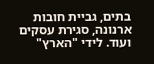בתים, גביית חובות ארנונה, סגירת עסקים ועוד. לידי "הארץ"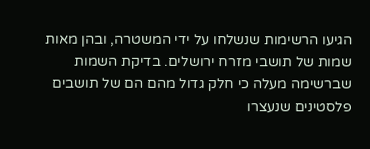הגיעו הרשימות שנשלחו על ידי המשטרה, ובהן מאות שמות של תושבי מזרח ירושלים. בדיקת השמות שברשימה מעלה כי חלק גדול מהם הם של תושבים פלסטינים שנעצרו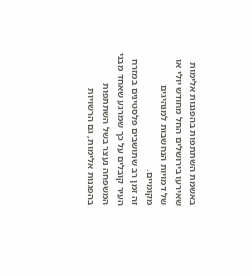באשמת השתתפות בהפגנות אלימות שאירעו בירושלים החל מחודש יולי או של דמויות הנחשבות למנהיגים מקומיים.
זה זמן רב שתושבים פלסטינים במזרח העיר קובלים על כך שמרגע שאחד מבני המשפחה נעצר בשל השתתפות בהפגנות אלימות, גם הרשויות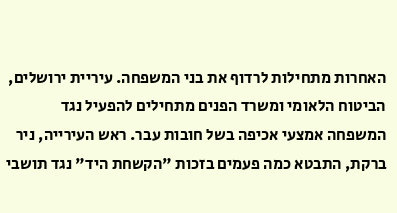האחרות מתחילות לרדוף את בני המשפחה. עיריית ירושלים, הביטוח הלאומי ומשרד הפנים מתחילים להפעיל נגד המשפחה אמצעי אכיפה בשל חובות עבר. ראש העירייה, ניר ברקת, התבטא כמה פעמים בזכות "הקשחת היד" נגד תושבי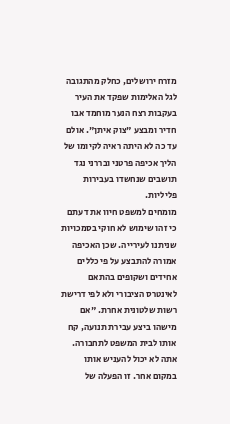מזרח ירושלים, כחלק מהתגובה לגל האלימות שפקד את העיר בעקבות רצח הנער מוחמד אבו חדיר ומבצע "צוק איתן". אולם עד כה לא היתה ראיה לקיומו של הליך אכיפה פרטני ובררני נגד תושבים שנחשדו בעבירות פליליות.
מומחים למשפט חיוו את דעתם כי זהו שימוש לא חוקי בסמכויות שניתנו לעירייה. שכן האכיפה אמורה להתבצע על פי כללים אחידים ושקופים בהתאם לאינטרס הציבורי ולא לפי דרישת רשות שלטונית אחרת. "אם מישהו ביצע עבירת תנועה, קח אותו לבית המשפט לתחבורה. אתה לא יכול להעניש אותו במקום אחר. זו הפעלה של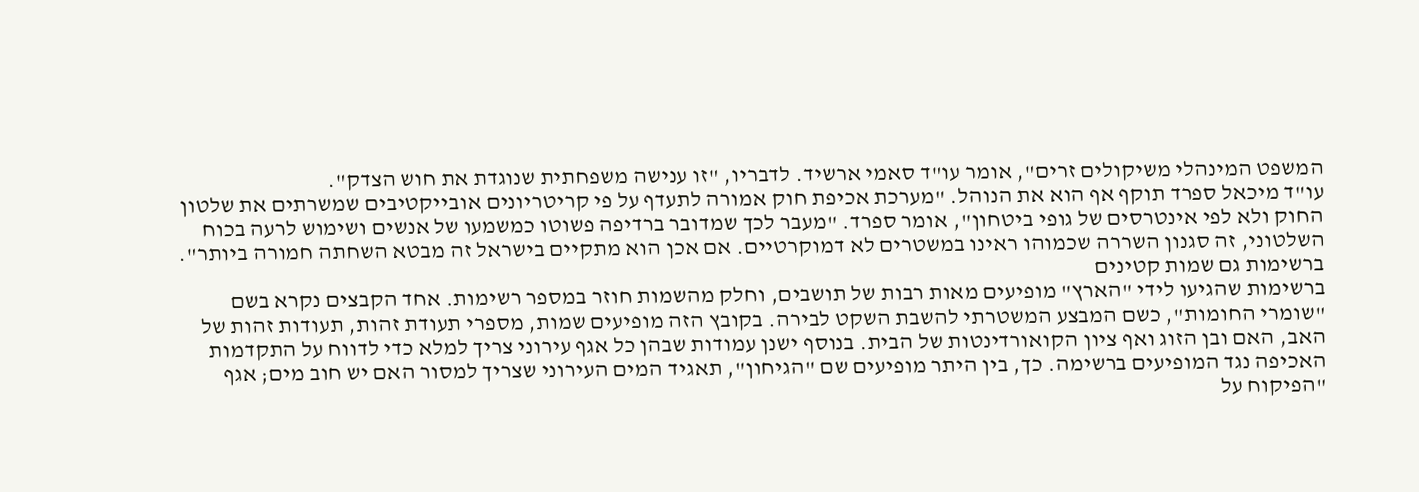המשפט המינהלי משיקולים זרים", אומר עו"ד סאמי ארשיד. לדבריו, "זו ענישה משפחתית שנוגדת את חוש הצדק".
עו"ד מיכאל ספרד תוקף אף הוא את הנוהל. "מערכת אכיפת חוק אמורה לתעדף על פי קריטריונים אובייקטיבים שמשרתים את שלטון החוק ולא לפי אינטרסים של גופי ביטחון", אומר ספרד. "מעבר לכך שמדובר ברדיפה פשוטו כמשמעו של אנשים ושימוש לרעה בכוח השלטוני, זה סגנון השררה שכמוהו ראינו במשטרים לא דמוקרטיים. אם אכן הוא מתקיים בישראל זה מבטא השחתה חמורה ביותר".
ברשימות גם שמות קטינים
ברשימות שהגיעו לידי "הארץ" מופיעים מאות רבות של תושבים, וחלק מהשמות חוזר במספר רשימות. אחד הקבצים נקרא בשם "שומרי החומות", כשם המבצע המשטרתי להשבת השקט לבירה. בקובץ הזה מופיעים שמות, מספרי תעודת זהות, תעודות זהות של האב, האם ובן הזוג ואף ציון הקואורדינטות של הבית. בנוסף ישנן עמודות שבהן כל אגף עירוני צריך למלא כדי לדווח על התקדמות האכיפה נגד המופיעים ברשימה. כך, בין היתר מופיעים שם "הגיחון", תאגיד המים העירוני שצריך למסור האם יש חוב מים; אגף "הפיקוח על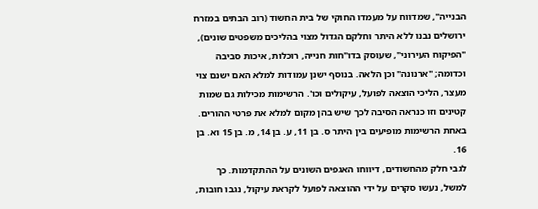הבנייה", שמדווח על מעמדו החוקי של בית החשוד (רוב הבתים במזרח ירושלים נבנו ללא היתר וחלקם הגדול מצוי בהליכים משפטים שונים), "הפיקוח העירוני", שעוסק בדו"חות חנייה, רוכלות, איכות סביבה וכדומה; "ארנונה" וכן הלאה. בנוסף ישנן עמודות למלא האם ישנם צוי מעצר, הליכי הוצאה לפועל, עיקולים וכו'. הרשימות מכילות גם שמות קטינים וזו כנראה הסיבה לכך שיש בהן מקום למלא את פרטי ההורים. באחת הרשימות מופיעים בין היתר ס. בן 11, ע. בן 14, מ. בן 15 וא. בן 16.
לגבי חלק מהחשודים, דיווחו האגפים השונים על ההתקדמות. כך למשל, נעשו סקרים על ידי ההוצאה לפועל לקראת עיקול, נגבו חובות,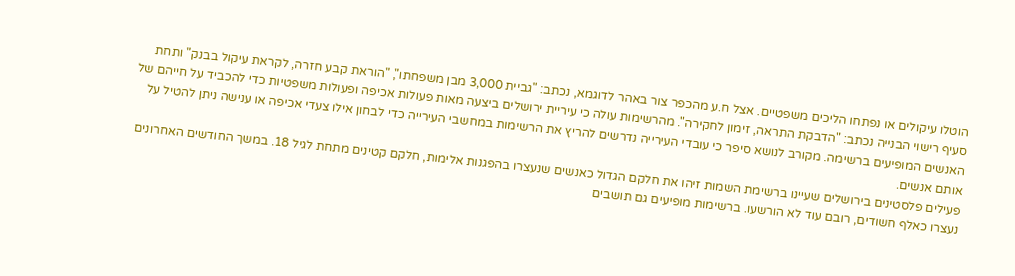הוטלו עיקולים או נפתחו הליכים משפטיים. אצל ח.ע מהכפר צור באהר לדוגמא, נכתב: "גביית 3,000 מבן משפחתו", "הוראת קבע חזרה, לקראת עיקול בבנק" ותחת סעיף רישוי הבנייה נכתב: "הדבקת התראה, זימון לחקירה". מהרשימות עולה כי עיריית ירושלים ביצעה מאות פעולות אכיפה ופעולות משפטיות כדי להכביד על חייהם של האנשים המופיעים ברשימה. מקורב לנושא סיפר כי עובדי העירייה נדרשים להריץ את הרשימות במחשבי העירייה כדי לבחון אילו צעדי אכיפה או ענישה ניתן להטיל על אותם אנשים.
פעילים פלסטינים בירושלים שעיינו ברשימת השמות זיהו את חלקם הגדול כאנשים שנעצרו בהפגנות אלימות, חלקם קטינים מתחת לגיל 18. במשך החודשים האחרונים נעצרו כאלף חשודים, רובם עוד לא הורשעו. ברשימות מופיעים גם תושבים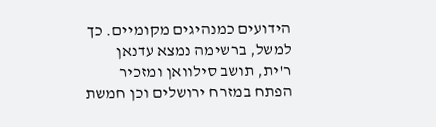הידועים כמנהיגים מקומיים. כך למשל, ברשימה נמצא עדנאן ר'ית, תושב סילוואן ומזכיר הפתח במזרח ירושלים וכן חמשת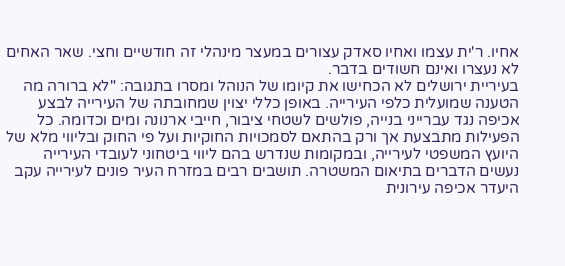אחיו. ר'ית עצמו ואחיו סאדק עצורים במעצר מינהלי זה חודשיים וחצי. שאר האחים לא נעצרו ואינם חשודים בדבר.
בעיריית ירושלים לא הכחישו את קיומו של הנוהל ומסרו בתגובה: "לא ברורה מה הטענה שמועלית כלפי העירייה. באופן כללי יצוין שמחובתה של העירייה לבצע אכיפה נגד עברייני בנייה, פולשים לשטחי ציבור, חייבי ארנונה ומים וכדומה. כל הפעילות מתבצעת אך ורק בהתאם לסמכויות החוקיות ועל פי החוק ובליווי מלא של היועץ המשפטי לעירייה, ובמקומות שנדרש בהם ליווי ביטחוני לעובדי העירייה נעשים הדברים בתיאום המשטרה. תושבים רבים במזרח העיר פונים לעירייה עקב היעדר אכיפה עירונית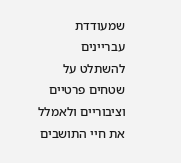שמעודדת עבריינים להשתלט על שטחים פרטיים וציבוריים ולאמלל את חיי התושבים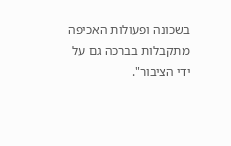בשכונה ופעולות האכיפה מתקבלות בברכה גם על ידי הציבור".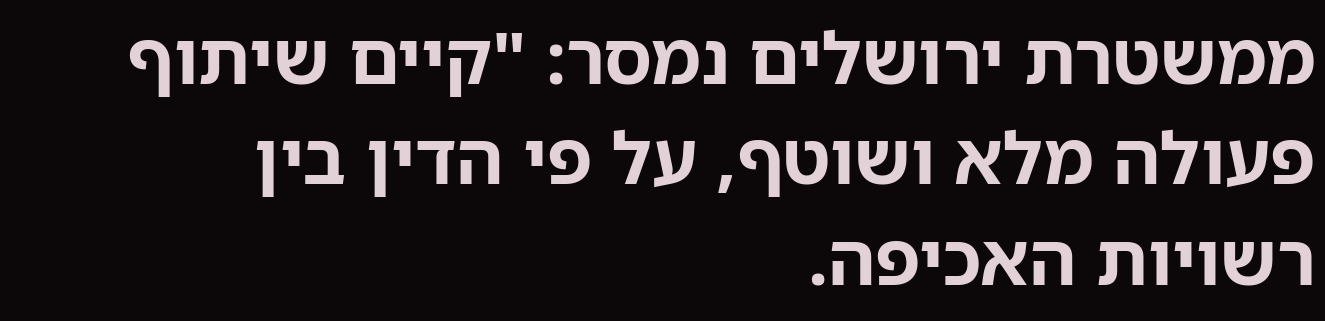ממשטרת ירושלים נמסר: "קיים שיתוף פעולה מלא ושוטף, על פי הדין בין רשויות האכיפה.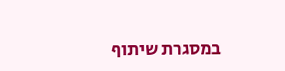במסגרת שיתוף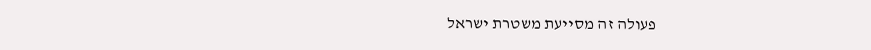פעולה זה מסייעת משטרת ישראל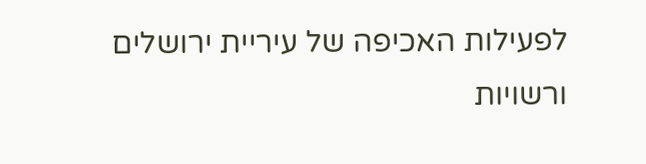לפעילות האכיפה של עיריית ירושלים ורשויות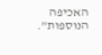האכיפה הנוספות".